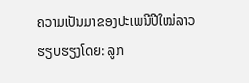ຄວາມເປັນມາຂອງປະເພນີປີໃໝ່ລາວ
ຮຽບຮຽງໂດຍ: ລູກ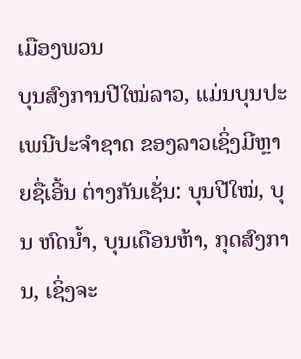ເມືອງພວນ
ບຸນສົງການປີໃໝ່ລາວ, ແມ່ນບຸນປະເພນີປະຈຳຊາດ ຂອງລາວເຊິ່ງມີຫຼາຍຊື່ເອີ້ນ ຕ່າງກັນເຊັ່ນ: ບຸນປີໃໝ່, ບຸນ ຫົດນໍ້າ, ບຸນເດືອນຫ້າ, ກຸດສົງການ, ເຊິ່ງຈະ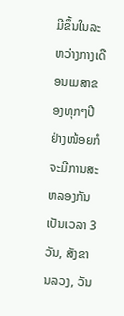ມີຂຶ້ນໃນລະ ຫວ່າງກາງເດືອນເມສາຂອງທຸກໆປີຢ່າງໜ້ອຍກໍຈະມີການສະຫລອງກັນເປັນເວລາ 3 ວັນ, ສັງຂານລວງ, ວັນ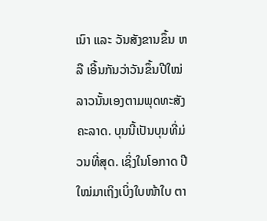ເນົາ ແລະ ວັນສັງຂານຂຶ້ນ ຫລື ເອີ້ນກັນວ່າວັນຂຶ້ນປີໃໝ່ ລາວນັ້ນເອງຕາມພຸດທະສັງຄະລາດ. ບຸນນີ້ເປັນບຸນທີ່ມ່ວນທີ່ສຸດ. ເຊິ່ງໃນໂອກາດ ປີໃໝ່ມາເຖິງເບິ່ງໃບໜ້າໃບ ຕາ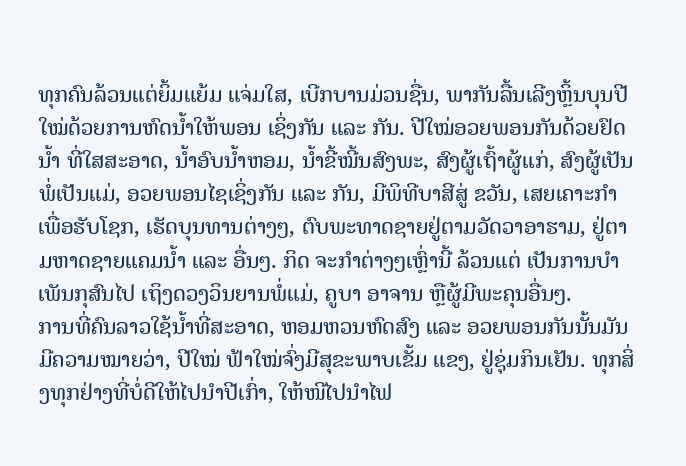ທຸກຄົນລ້ວນແຕ່ຍິ້ມແຍ້ມ ແຈ່ມໃສ, ເບີກບານມ່ວນຊື່ນ, ພາກັນລື້ນເລີງຫຼິ້ນບຸນປີ ໃໝ່ດ້ວຍການຫົດນໍ້າໃຫ້ພອນ ເຊິ່ງກັນ ແລະ ກັນ. ປີໃໝ່ອວຍພອນກັນດ້ວຍຢົດນໍ້າ ທີ່ໃສສະອາດ, ນ້ຳອົບນໍ້າຫອມ, ນ້ຳຂີ້ໝີ້ນສົງພະ, ສົງຜູ້ເຖົ້າຜູ້ແກ່, ສົງຜູ້ເປັນພໍ່ເປັນແມ່, ອວຍພອນໄຊເຊິ່ງກັນ ແລະ ກັນ, ມີພິທີບາສີສູ່ ຂວັນ, ເສຍເຄາະກຳເພື່ອຮັບໂຊກ, ເຮັດບຸນທານຕ່າງໆ, ຕົບພະທາດຊາຍຢູ່ຕາມວັດວາອາຮາມ, ຢູ່ຕາມຫາດຊາຍແຄມນ້ຳ ແລະ ອື່ນໆ. ກິດ ຈະກຳຕ່າງໆເຫຼົ່ານີ້ ລ້ວນແຕ່ ເປັນການບຳເພັນກຸສົນໄປ ເຖິງດວງວິນຍານພໍ່ແມ່, ຄູບາ ອາຈານ ຫຼືຜູ້ມີພະຄຸນອື່ນໆ.
ການທີ່ຄົນລາວໃຊ້ນໍ້າທີ່ສະອາດ, ຫອມຫວນຫົດສົງ ແລະ ອວຍພອນກັນນັ້ນມັນມີຄວາມໝາຍວ່າ, ປີໃໝ່ ຟ້າໃໝ່ຈົ່ງມີສຸຂະພາບເຂັ້ມ ແຂງ, ຢູ່ຊຸ່ມກິນເຢັນ. ທຸກສິ່ງທຸກຢ່າງທີ່ບໍ່ດີໃຫ້ໄປນໍາປີເກົ່າ, ໃຫ້ໜີໄປນຳໄຟ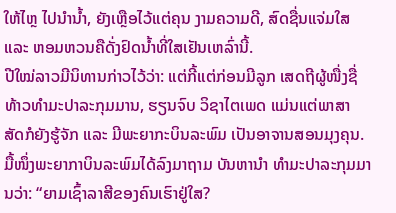ໃຫ້ໄຫຼ ໄປນຳນໍ້າ, ຍັງເຫຼືອໄວ້ແຕ່ຄຸນ ງາມຄວາມດີ, ສົດຊື່ນແຈ່ມໃສ ແລະ ຫອມຫວນຄືດັ່ງຢົດນໍ້າທີ່ໃສເຢັນເຫລົ່ານີ້.
ປີໃໝ່ລາວມີນິທານກ່າວໄວ້ວ່າ: ແຕ່ກີ້ແຕ່ກ່ອນມີລູກ ເສດຖີຜູ້ໜື່ງຊື່ ທ້າວທຳມະປາລະກຸມມານ, ຮຽນຈົບ ວິຊາໄຕເພດ ແມ່ນແຕ່ພາສາ ສັດກໍຍັງຮູ້ຈັກ ແລະ ມີພະຍາກະບິນລະພົມ ເປັນອາຈານສອນມຸງຄຸນ. ມື້ໜຶ່ງພະຍາກາບິນລະພົມໄດ້ລົງມາຖາມ ບັນຫານຳ ທຳມະປາລະກຸມມານວ່າ: “ຍາມເຊົ້າລາສີຂອງຄົນເຮົາຢູ່ໃສ?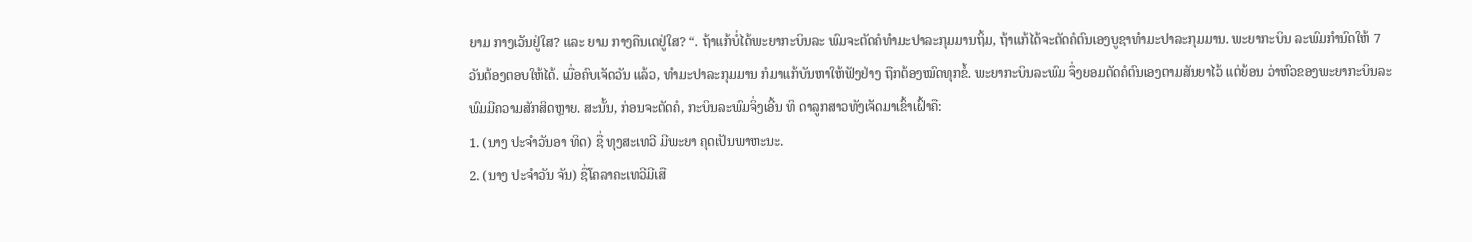ຍາມ ກາງເວັນຢູ່ໃສ? ແລະ ຍາມ ກາງຄືນເດຢູ່ໃສ? “. ຖ້າແກ້ບໍ່ໄດ້ພະຍາກະບິນລະ ພົມຈະຕັດຄໍທຳມະປາລະກຸມມານຖິ້ມ, ຖ້າແກ້ໄດ້ຈະຕັດຄໍຕົນເອງບູຊາທຳມະປາລະກຸມມານ. ພະຍາກະບິນ ລະພົມກຳນົດໃຫ້ 7 ວັນຕ້ອງຕອບໃຫ້ໄດ້. ເມື່ອຄົບເຈັດວັນ ແລ້ວ, ທຳມະປາລະກຸມມານ ກໍມາແກ້ບັນຫາໃຫ້ຟັງຢ່າງ ຖືກຕ້ອງໝົດທຸກຂໍ້. ພະຍາກະບິນລະພົມ ຈຶ່ງຍອມຕັດຄໍຕົນເອງຕາມສັນຍາໄວ້ ແຕ່ຍ້ອນ ວ່າຫົວຂອງພະຍາກະບິນລະພົມມີຄວາມສັກສິດຫຼາຍ. ສະນັ້ນ, ກ່ອນຈະຕັດຄໍ, ກະບິນລະພົມຈິ່ງເອີ້ນ ທິ ດາລູກສາວທັງເຈັດມາເຂົ້າເຝົ້າຄື:
1. (ນາງ ປະຈຳວັນອາ ທິດ) ຊື່ ທຸງສະເທວີ ມີພະຍາ ຄຸດເປັນພາຫະນະ.
2. (ນາງ ປະຈຳວັນ ຈັນ) ຊື່ໂຄລາຄະເທວີມີເສື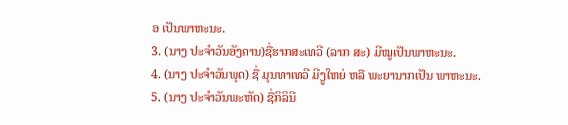ອ ເປັນພາຫະນະ.
3. (ນາງ ປະຈຳວັນອັງຄານ)ຊື່ຮາກສະເທວີ (ລາກ ສະ) ມີໝູເປັນພາຫະນະ.
4. (ນາງ ປະຈຳວັນພຸດ) ຊື່ ມຸນທາເທວີ ມີງູໃຫຍ່ ຫລື ພະຍານາກເປັນ ພາຫະນະ.
5. (ນາງ ປະຈຳວັນພະຫັດ) ຊື່ກິລິນີ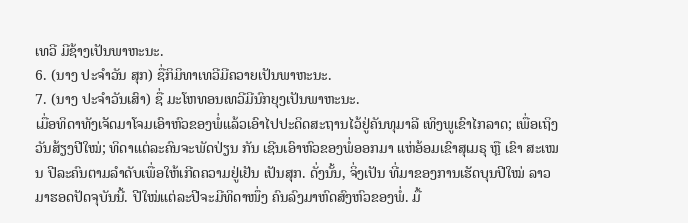ເທວີ ມີຊ້າງເປັນພາຫະນະ.
6. (ນາງ ປະຈຳວັນ ສຸກ) ຊື່ກິມິທາເທວີມີຄວາຍເປັນພາຫະນະ.
7. (ນາງ ປະຈຳວັນເສົາ) ຊື່ ມະໂຫທອນເທວີມີນົກຍຸງເປັນພາຫະນະ.
ເມື່ອທິດາທັງເຈັດມາໂຈມເອົາຫົວຂອງພໍ່ແລ້ວເອົາໄປປະດິດສະຖານໄວ້ຢູ່ຄັນທຸມາລີ ເທິງພູເຂົາໄກລາດ; ເພື່ອເຖິງວັນສ້ຽງປີໃໝ່; ທິດາແຕ່ລະຄົນຈະພັດປ່ຽນ ກັນ ເຊີນເອົາຫົວຂອງພໍ່ອອກມາ ແຫ່ອ້ອມເຂົາສຸເມຣຸ ຫຼື ເຂົາ ສະເໝນ ປີລະຄົນຕາມລຳດັບເພື່ອໃຫ້ເກີດຄວາມຢູ່ເຢັນ ເປັນສຸກ. ດັ່ງນັ້ນ, ຈິ່ງເປັນ ທີ່ມາຂອງການເຮັດບຸນປີໃໝ່ ລາວມາຮອດປັດຈຸບັນນີ້. ປີໃໝ່ແຕ່ລະປີຈະມີທິດາໜຶ່ງ ຄົນລົງມາຫົດສົງຫົວຂອງພໍ່. ມື້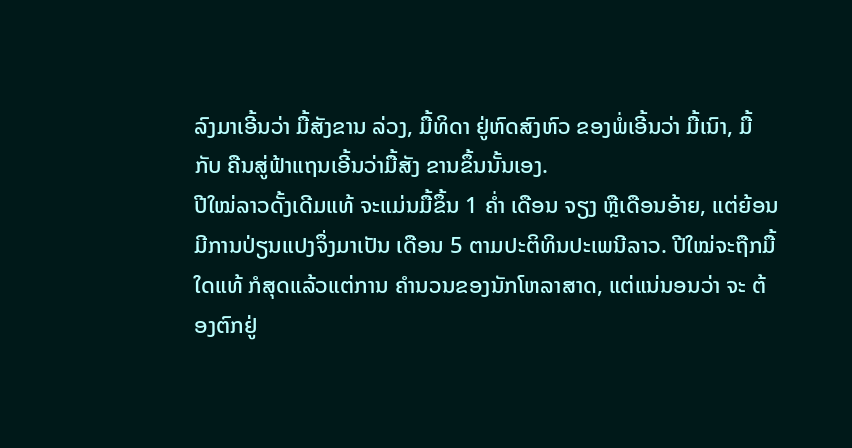ລົງມາເອີ້ນວ່າ ມື້ສັງຂານ ລ່ວງ, ມື້ທິດາ ຢູ່ຫົດສົງຫົວ ຂອງພໍ່ເອີ້ນວ່າ ມື້ເນົາ, ມື້ກັບ ຄືນສູ່ຟ້າແຖນເອີ້ນວ່າມື້ສັງ ຂານຂຶ້ນນັ້ນເອງ.
ປີໃໝ່ລາວດັ້ງເດີມແທ້ ຈະແມ່ນມື້ຂຶ້ນ 1 ຄໍ່າ ເດືອນ ຈຽງ ຫຼືເດືອນອ້າຍ, ແຕ່ຍ້ອນ ມີການປ່ຽນແປງຈຶ່ງມາເປັນ ເດືອນ 5 ຕາມປະຕິທິນປະເພນີລາວ. ປີໃໝ່ຈະຖືກມື້ ໃດແທ້ ກໍສຸດແລ້ວແຕ່ການ ຄຳນວນຂອງນັກໂຫລາສາດ, ແຕ່ແນ່ນອນວ່າ ຈະ ຕ້ອງຕົກຢູ່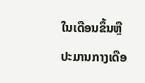ໃນເດືອນຂຶ້ນຫຼືປະມານກາງເດືອ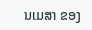ນເມສາ ຂອງ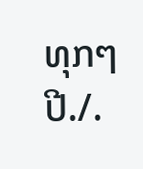ທຸກໆປີ./.